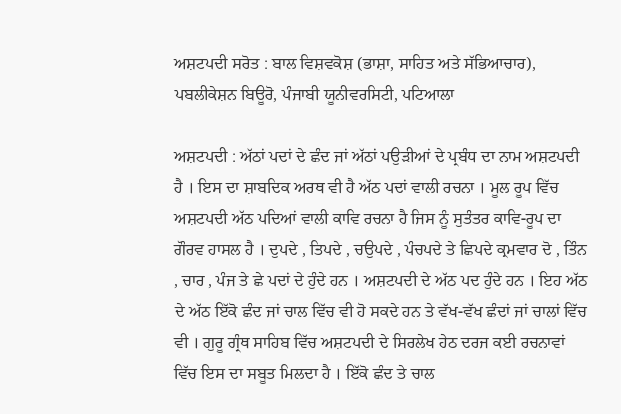ਅਸ਼ਟਪਦੀ ਸਰੋਤ : ਬਾਲ ਵਿਸ਼ਵਕੋਸ਼ (ਭਾਸ਼ਾ, ਸਾਹਿਤ ਅਤੇ ਸੱਭਿਆਚਾਰ), ਪਬਲੀਕੇਸ਼ਨ ਬਿਊਰੋ, ਪੰਜਾਬੀ ਯੂਨੀਵਰਸਿਟੀ, ਪਟਿਆਲਾ

ਅਸ਼ਟਪਦੀ : ਅੱਠਾਂ ਪਦਾਂ ਦੇ ਛੰਦ ਜਾਂ ਅੱਠਾਂ ਪਉੜੀਆਂ ਦੇ ਪ੍ਰਬੰਧ ਦਾ ਨਾਮ ਅਸ਼ਟਪਦੀ ਹੈ । ਇਸ ਦਾ ਸ਼ਾਬਦਿਕ ਅਰਥ ਵੀ ਹੈ ਅੱਠ ਪਦਾਂ ਵਾਲੀ ਰਚਨਾ । ਮੂਲ ਰੂਪ ਵਿੱਚ ਅਸ਼ਟਪਦੀ ਅੱਠ ਪਦਿਆਂ ਵਾਲੀ ਕਾਵਿ ਰਚਨਾ ਹੈ ਜਿਸ ਨੂੰ ਸੁਤੰਤਰ ਕਾਵਿ-ਰੂਪ ਦਾ ਗੌਰਵ ਹਾਸਲ ਹੈ । ਦੁਪਦੇ , ਤਿਪਦੇ , ਚਉਪਦੇ , ਪੰਚਪਦੇ ਤੇ ਛਿਪਦੇ ਕ੍ਰਮਵਾਰ ਦੋ , ਤਿੰਨ , ਚਾਰ , ਪੰਜ ਤੇ ਛੇ ਪਦਾਂ ਦੇ ਹੁੰਦੇ ਹਨ । ਅਸ਼ਟਪਦੀ ਦੇ ਅੱਠ ਪਦ ਹੁੰਦੇ ਹਨ । ਇਹ ਅੱਠ ਦੇ ਅੱਠ ਇੱਕੋ ਛੰਦ ਜਾਂ ਚਾਲ ਵਿੱਚ ਵੀ ਹੋ ਸਕਦੇ ਹਨ ਤੇ ਵੱਖ-ਵੱਖ ਛੰਦਾਂ ਜਾਂ ਚਾਲਾਂ ਵਿੱਚ ਵੀ । ਗੁਰੂ ਗ੍ਰੰਥ ਸਾਹਿਬ ਵਿੱਚ ਅਸ਼ਟਪਦੀ ਦੇ ਸਿਰਲੇਖ ਹੇਠ ਦਰਜ ਕਈ ਰਚਨਾਵਾਂ ਵਿੱਚ ਇਸ ਦਾ ਸਬੂਤ ਮਿਲਦਾ ਹੈ । ਇੱਕੋ ਛੰਦ ਤੇ ਚਾਲ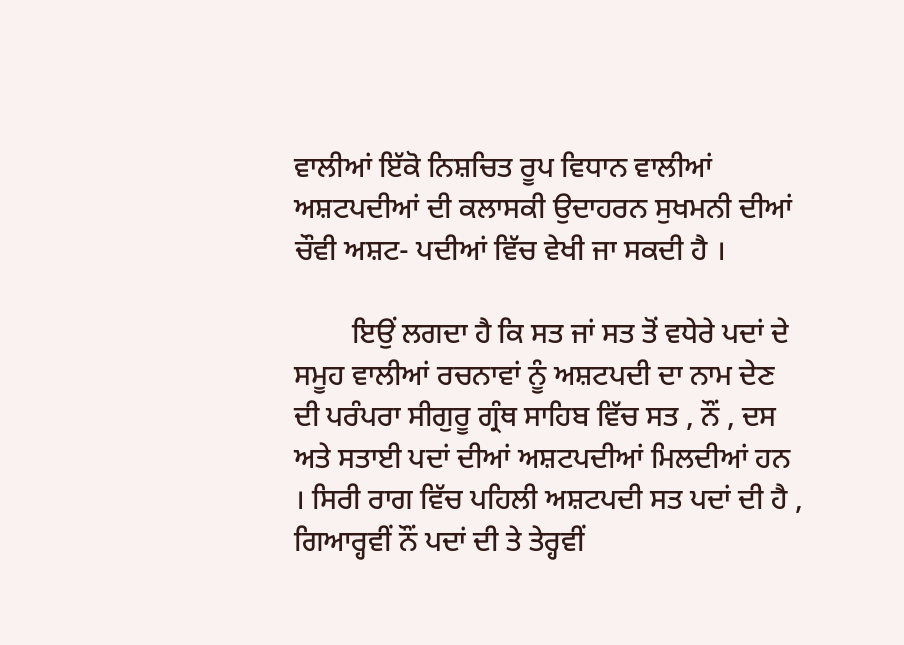ਵਾਲੀਆਂ ਇੱਕੋ ਨਿਸ਼ਚਿਤ ਰੂਪ ਵਿਧਾਨ ਵਾਲੀਆਂ ਅਸ਼ਟਪਦੀਆਂ ਦੀ ਕਲਾਸਕੀ ਉਦਾਹਰਨ ਸੁਖਮਨੀ ਦੀਆਂ ਚੌਵੀ ਅਸ਼ਟ- ਪਦੀਆਂ ਵਿੱਚ ਵੇਖੀ ਜਾ ਸਕਦੀ ਹੈ ।

        ਇਉਂ ਲਗਦਾ ਹੈ ਕਿ ਸਤ ਜਾਂ ਸਤ ਤੋਂ ਵਧੇਰੇ ਪਦਾਂ ਦੇ ਸਮੂਹ ਵਾਲੀਆਂ ਰਚਨਾਵਾਂ ਨੂੰ ਅਸ਼ਟਪਦੀ ਦਾ ਨਾਮ ਦੇਣ ਦੀ ਪਰੰਪਰਾ ਸੀਗੁਰੂ ਗ੍ਰੰਥ ਸਾਹਿਬ ਵਿੱਚ ਸਤ , ਨੌਂ , ਦਸ ਅਤੇ ਸਤਾਈ ਪਦਾਂ ਦੀਆਂ ਅਸ਼ਟਪਦੀਆਂ ਮਿਲਦੀਆਂ ਹਨ । ਸਿਰੀ ਰਾਗ ਵਿੱਚ ਪਹਿਲੀ ਅਸ਼ਟਪਦੀ ਸਤ ਪਦਾਂ ਦੀ ਹੈ , ਗਿਆਰ੍ਹਵੀਂ ਨੌਂ ਪਦਾਂ ਦੀ ਤੇ ਤੇਰ੍ਹਵੀਂ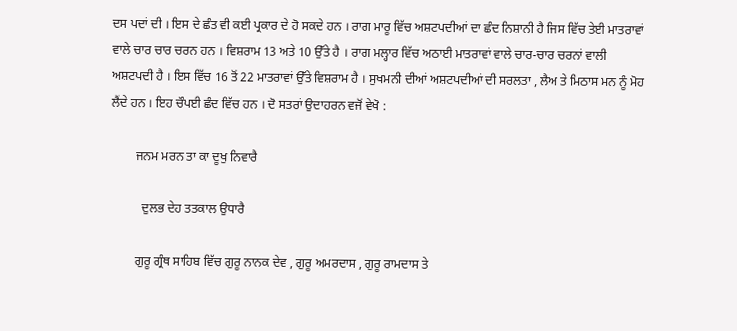ਦਸ ਪਦਾਂ ਦੀ । ਇਸ ਦੇ ਛੰਤ ਵੀ ਕਈ ਪ੍ਰਕਾਰ ਦੇ ਹੋ ਸਕਦੇ ਹਨ । ਰਾਗ ਮਾਰੂ ਵਿੱਚ ਅਸ਼ਟਪਦੀਆਂ ਦਾ ਛੰਦ ਨਿਸ਼ਾਨੀ ਹੈ ਜਿਸ ਵਿੱਚ ਤੇਈ ਮਾਤਰਾਵਾਂ ਵਾਲੇ ਚਾਰ ਚਾਰ ਚਰਨ ਹਨ । ਵਿਸ਼ਰਾਮ 13 ਅਤੇ 10 ਉੱਤੇ ਹੈ । ਰਾਗ ਮਲ੍ਹਾਰ ਵਿੱਚ ਅਠਾਈ ਮਾਤਰਾਵਾਂ ਵਾਲੇ ਚਾਰ-ਚਾਰ ਚਰਨਾਂ ਵਾਲੀ ਅਸ਼ਟਪਦੀ ਹੈ । ਇਸ ਵਿੱਚ 16 ਤੋਂ 22 ਮਾਤਰਾਵਾਂ ਉੱਤੇ ਵਿਸ਼ਰਾਮ ਹੈ । ਸੁਖਮਨੀ ਦੀਆਂ ਅਸ਼ਟਪਦੀਆਂ ਦੀ ਸਰਲਤਾ , ਲੈਅ ਤੇ ਮਿਠਾਸ ਮਨ ਨੂੰ ਮੋਹ ਲੈਂਦੇ ਹਨ । ਇਹ ਚੌਪਈ ਛੰਦ ਵਿੱਚ ਹਨ । ਦੋ ਸਤਰਾਂ ਉਦਾਹਰਨ ਵਜੋਂ ਵੇਖੋ :

        ਜਨਮ ਮਰਨ ਤਾ ਕਾ ਦੂਖੁ ਨਿਵਾਰੈ

          ਦੁਲਭ ਦੇਹ ਤਤਕਾਲ ਉਧਾਰੈ

        ਗੁਰੂ ਗ੍ਰੰਥ ਸਾਹਿਬ ਵਿੱਚ ਗੁਰੂ ਨਾਨਕ ਦੇਵ , ਗੁਰੂ ਅਮਰਦਾਸ , ਗੁਰੂ ਰਾਮਦਾਸ ਤੇ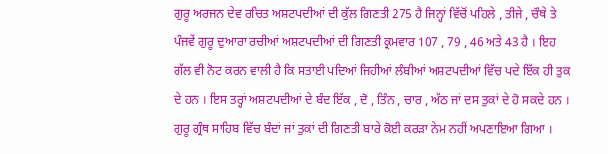ਗੁਰੂ ਅਰਜਨ ਦੇਵ ਰਚਿਤ ਅਸ਼ਟਪਦੀਆਂ ਦੀ ਕੁੱਲ ਗਿਣਤੀ 275 ਹੈ ਜਿਨ੍ਹਾਂ ਵਿੱਚੋਂ ਪਹਿਲੇ , ਤੀਜੇ , ਚੌਥੇ ਤੇ ਪੰਜਵੇਂ ਗੁਰੂ ਦੁਆਰਾ ਰਚੀਆਂ ਅਸ਼ਟਪਦੀਆਂ ਦੀ ਗਿਣਤੀ ਕ੍ਰਮਵਾਰ 107 , 79 , 46 ਅਤੇ 43 ਹੈ । ਇਹ ਗੱਲ ਵੀ ਨੋਟ ਕਰਨ ਵਾਲੀ ਹੈ ਕਿ ਸਤਾਈ ਪਦਿਆਂ ਜਿਹੀਆਂ ਲੰਬੀਆਂ ਅਸ਼ਟਪਦੀਆਂ ਵਿੱਚ ਪਦੇ ਇੱਕ ਹੀ ਤੁਕ ਦੇ ਹਨ । ਇਸ ਤਰ੍ਹਾਂ ਅਸ਼ਟਪਦੀਆਂ ਦੇ ਬੰਦ ਇੱਕ , ਦੋ , ਤਿੰਨ , ਚਾਰ , ਅੱਠ ਜਾਂ ਦਸ ਤੁਕਾਂ ਦੇ ਹੋ ਸਕਦੇ ਹਨ । ਗੁਰੂ ਗ੍ਰੰਥ ਸਾਹਿਬ ਵਿੱਚ ਬੰਦਾਂ ਜਾਂ ਤੁਕਾਂ ਦੀ ਗਿਣਤੀ ਬਾਰੇ ਕੋਈ ਕਰੜਾ ਨੇਮ ਨਹੀਂ ਅਪਣਾਇਆ ਗਿਆ ।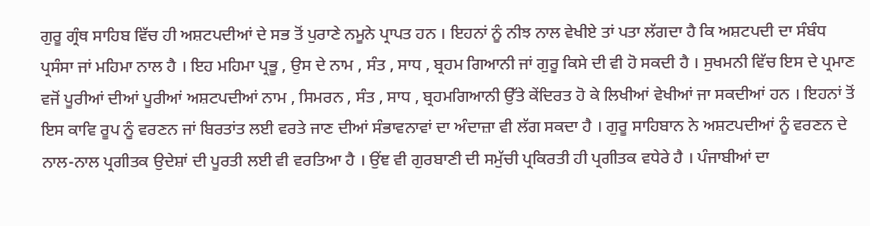ਗੁਰੂ ਗ੍ਰੰਥ ਸਾਹਿਬ ਵਿੱਚ ਹੀ ਅਸ਼ਟਪਦੀਆਂ ਦੇ ਸਭ ਤੋਂ ਪੁਰਾਣੇ ਨਮੂਨੇ ਪ੍ਰਾਪਤ ਹਨ । ਇਹਨਾਂ ਨੂੰ ਨੀਝ ਨਾਲ ਵੇਖੀਏ ਤਾਂ ਪਤਾ ਲੱਗਦਾ ਹੈ ਕਿ ਅਸ਼ਟਪਦੀ ਦਾ ਸੰਬੰਧ ਪ੍ਰਸੰਸਾ ਜਾਂ ਮਹਿਮਾ ਨਾਲ ਹੈ । ਇਹ ਮਹਿਮਾ ਪ੍ਰਭੂ , ਉਸ ਦੇ ਨਾਮ , ਸੰਤ , ਸਾਧ , ਬ੍ਰਹਮ ਗਿਆਨੀ ਜਾਂ ਗੁਰੂ ਕਿਸੇ ਦੀ ਵੀ ਹੋ ਸਕਦੀ ਹੈ । ਸੁਖਮਨੀ ਵਿੱਚ ਇਸ ਦੇ ਪ੍ਰਮਾਣ ਵਜੋਂ ਪੂਰੀਆਂ ਦੀਆਂ ਪੂਰੀਆਂ ਅਸ਼ਟਪਦੀਆਂ ਨਾਮ , ਸਿਮਰਨ , ਸੰਤ , ਸਾਧ , ਬ੍ਰਹਮਗਿਆਨੀ ਉੱਤੇ ਕੇਂਦਿਰਤ ਹੋ ਕੇ ਲਿਖੀਆਂ ਵੇਖੀਆਂ ਜਾ ਸਕਦੀਆਂ ਹਨ । ਇਹਨਾਂ ਤੋਂ ਇਸ ਕਾਵਿ ਰੂਪ ਨੂੰ ਵਰਣਨ ਜਾਂ ਬਿਰਤਾਂਤ ਲਈ ਵਰਤੇ ਜਾਣ ਦੀਆਂ ਸੰਭਾਵਨਾਵਾਂ ਦਾ ਅੰਦਾਜ਼ਾ ਵੀ ਲੱਗ ਸਕਦਾ ਹੈ । ਗੁਰੂ ਸਾਹਿਬਾਨ ਨੇ ਅਸ਼ਟਪਦੀਆਂ ਨੂੰ ਵਰਣਨ ਦੇ ਨਾਲ-ਨਾਲ ਪ੍ਰਗੀਤਕ ਉਦੇਸ਼ਾਂ ਦੀ ਪੂਰਤੀ ਲਈ ਵੀ ਵਰਤਿਆ ਹੈ । ਉਂਞ ਵੀ ਗੁਰਬਾਣੀ ਦੀ ਸਮੁੱਚੀ ਪ੍ਰਕਿਰਤੀ ਹੀ ਪ੍ਰਗੀਤਕ ਵਧੇਰੇ ਹੈ । ਪੰਜਾਬੀਆਂ ਦਾ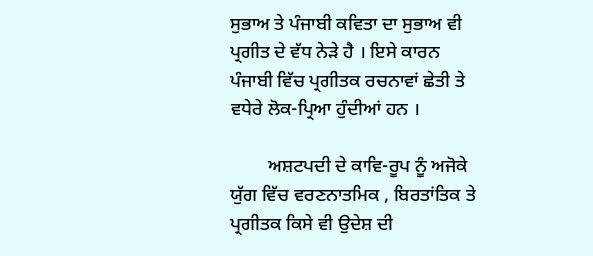ਸੁਭਾਅ ਤੇ ਪੰਜਾਬੀ ਕਵਿਤਾ ਦਾ ਸੁਭਾਅ ਵੀ ਪ੍ਰਗੀਤ ਦੇ ਵੱਧ ਨੇੜੇ ਹੈ । ਇਸੇ ਕਾਰਨ ਪੰਜਾਬੀ ਵਿੱਚ ਪ੍ਰਗੀਤਕ ਰਚਨਾਵਾਂ ਛੇਤੀ ਤੇ ਵਧੇਰੇ ਲੋਕ-ਪ੍ਰਿਆ ਹੁੰਦੀਆਂ ਹਨ ।

        ਅਸ਼ਟਪਦੀ ਦੇ ਕਾਵਿ-ਰੂਪ ਨੂੰ ਅਜੋਕੇ ਯੁੱਗ ਵਿੱਚ ਵਰਣਨਾਤਮਿਕ , ਬਿਰਤਾਂਤਿਕ ਤੇ ਪ੍ਰਗੀਤਕ ਕਿਸੇ ਵੀ ਉਦੇਸ਼ ਦੀ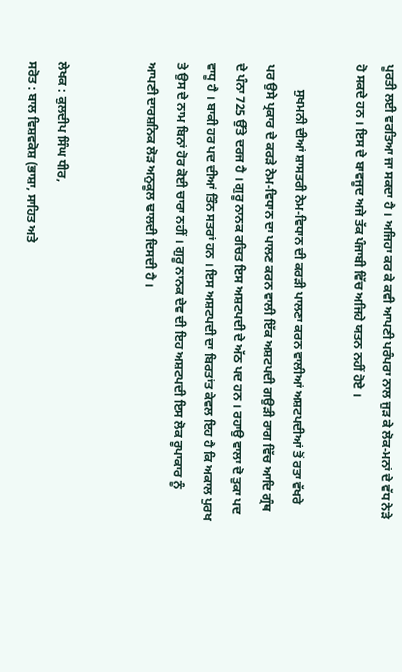ਪੂਰਤੀ ਲਈ ਵਰਤਿਆ ਜਾ ਸਕਦਾ ਹੈ । ਅਜਿਹਾ ਕਰ ਕੇ ਕਵੀ ਆਪਣੀ ਪਰੰਪਰਾ ਨਾਲ ਜੁੜ ਕੇ ਲੋਕ-ਮਨਾਂ ਦੇ ਵੱਧ ਨੇੜੇ ਹੋ ਸਕਦੇ ਹਨ । ਇਸ ਦੇ ਬਾਵਜੂਦ ਅਜੇ ਤੱਕ ਪੰਜਾਬੀ ਵਿੱਚ ਅਜਿਹੇ ਯਤਨ ਨਹੀਂ ਹੋਏ ।

        ਸੁਖਮਨੀ ਦੀਆਂ ਸ਼ਾਸਤਰੀ ਨੇਮ-ਵਿਧਾਨ ਦੀ ਕਰੜੀ ਪਾਲਣਾ ਕਰਨ ਵਾਲੀਆਂ ਅਸ਼ਟਪਦੀਆਂ ਤੋਂ ਰਤਾ ਵੱਖਰੇ ਪਰ ਉਸੇ ਪ੍ਰਕਾਰ ਦੇ ਕਰੜੇ ਨੇਮ-ਵਿਧਾਨ ਦਾ ਪਾਲਣ ਕਰਨ ਵਾਲੀ ਇੱਕ ਅਸ਼ਟਪਦੀ ਗਉੜੀ ਰਾਗ ਵਿੱਚ ਆਦਿ ਗ੍ਰੰਥ ਦੇ ਪੰਨਾ 725 ਉੱਤੇ ਦਰਜ ਹੈ । ਗੁਰੂ ਨਾਨਕ ਰਚਿਤ ਇਸ ਅਸ਼ਟਪਦੀ ਦੇ ਅੱਠ ਪਦ ਹਨ । ਰਹਾਉ ਵਾਲਾ ਦੋ ਤੁਕਾ ਪਦ ਵਾਧੂ ਹੈ । ਬਾਕੀ ਹਰ ਪਦ ਦੀਆਂ ਤਿੰਨ ਸਤਰਾਂ ਹਨ । ਇਸ ਅਸ਼ਟਪਦੀ ਦਾ ਬਿਰਤਾਂਤ ਕੇਵਲ ਇਹ ਹੈ ਕਿ ਅਕਾਲ ਪੁਰਖ ਤੇ ਉਸ ਦੇ ਨਾਮ ਬਿਨਾਂ ਹੋਰ ਕੋਈ ਚਾਰਾ ਨਹੀਂ । ਗੁਰੂ ਨਾਨਕ ਦੇਵ ਦੀ ਇਹ ਅਸ਼ਟਪਦੀ ਇਸ ਲੋਕ ਰੂਪਾਕਾਰ ਨੂੰ ਆਪਣੀ ਦਾਰਸ਼ਨਿਕ ਲੋੜ ਅਨੁਕੂਲ ਢਾਲਦੀ ਦਿਸਦੀ ਹੈ ।


ਲੇਖਕ : ਕੁਲਦੀਪ ਸਿੰਘ ਧੀਰ,
ਸਰੋਤ : ਬਾਲ ਵਿਸ਼ਵਕੋਸ਼ (ਭਾਸ਼ਾ, ਸਾਹਿਤ ਅਤੇ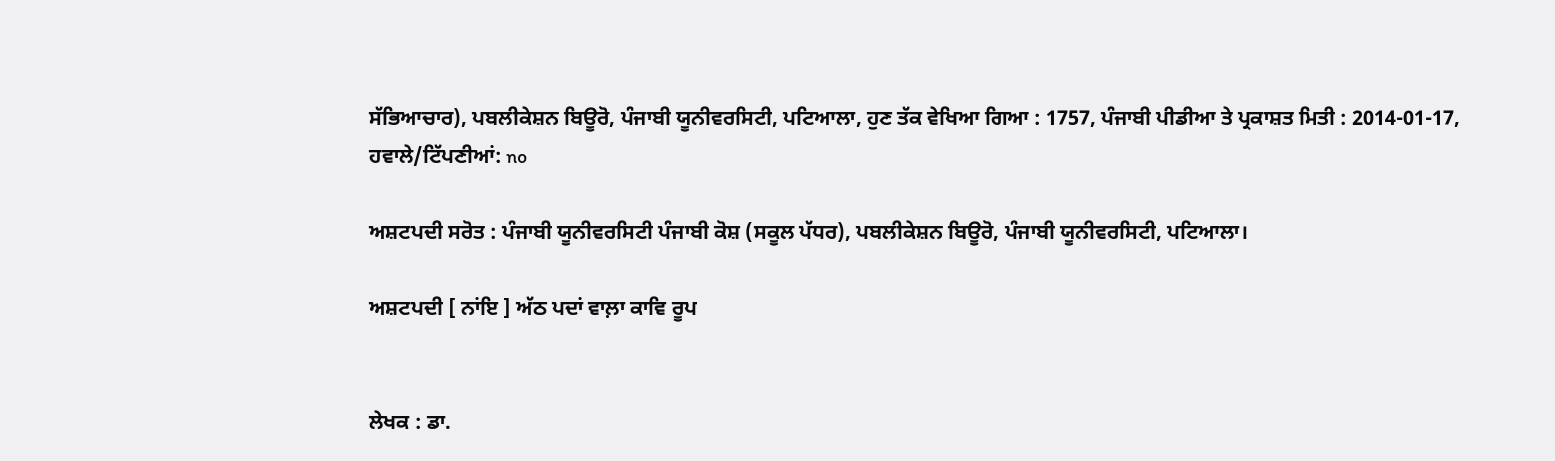ਸੱਭਿਆਚਾਰ), ਪਬਲੀਕੇਸ਼ਨ ਬਿਊਰੋ, ਪੰਜਾਬੀ ਯੂਨੀਵਰਸਿਟੀ, ਪਟਿਆਲਾ, ਹੁਣ ਤੱਕ ਵੇਖਿਆ ਗਿਆ : 1757, ਪੰਜਾਬੀ ਪੀਡੀਆ ਤੇ ਪ੍ਰਕਾਸ਼ਤ ਮਿਤੀ : 2014-01-17, ਹਵਾਲੇ/ਟਿੱਪਣੀਆਂ: no

ਅਸ਼ਟਪਦੀ ਸਰੋਤ : ਪੰਜਾਬੀ ਯੂਨੀਵਰਸਿਟੀ ਪੰਜਾਬੀ ਕੋਸ਼ (ਸਕੂਲ ਪੱਧਰ), ਪਬਲੀਕੇਸ਼ਨ ਬਿਊਰੋ, ਪੰਜਾਬੀ ਯੂਨੀਵਰਸਿਟੀ, ਪਟਿਆਲਾ।

ਅਸ਼ਟਪਦੀ [ ਨਾਂਇ ] ਅੱਠ ਪਦਾਂ ਵਾਲ਼ਾ ਕਾਵਿ ਰੂਪ


ਲੇਖਕ : ਡਾ.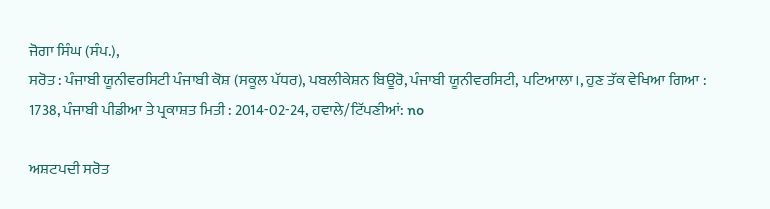ਜੋਗਾ ਸਿੰਘ (ਸੰਪ.),
ਸਰੋਤ : ਪੰਜਾਬੀ ਯੂਨੀਵਰਸਿਟੀ ਪੰਜਾਬੀ ਕੋਸ਼ (ਸਕੂਲ ਪੱਧਰ), ਪਬਲੀਕੇਸ਼ਨ ਬਿਊਰੋ, ਪੰਜਾਬੀ ਯੂਨੀਵਰਸਿਟੀ, ਪਟਿਆਲਾ।, ਹੁਣ ਤੱਕ ਵੇਖਿਆ ਗਿਆ : 1738, ਪੰਜਾਬੀ ਪੀਡੀਆ ਤੇ ਪ੍ਰਕਾਸ਼ਤ ਮਿਤੀ : 2014-02-24, ਹਵਾਲੇ/ਟਿੱਪਣੀਆਂ: no

ਅਸ਼ਟਪਦੀ ਸਰੋਤ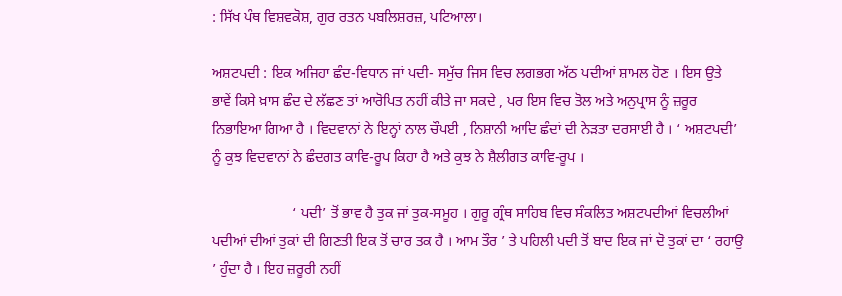: ਸਿੱਖ ਪੰਥ ਵਿਸ਼ਵਕੋਸ਼, ਗੁਰ ਰਤਨ ਪਬਲਿਸ਼ਰਜ਼, ਪਟਿਆਲਾ।

ਅਸ਼ਟਪਦੀ : ਇਕ ਅਜਿਹਾ ਛੰਦ-ਵਿਧਾਨ ਜਾਂ ਪਦੀ- ਸਮੁੱਚ ਜਿਸ ਵਿਚ ਲਗਭਗ ਅੱਠ ਪਦੀਆਂ ਸ਼ਾਮਲ ਹੋਣ । ਇਸ ਉਤੇ ਭਾਵੇਂ ਕਿਸੇ ਖ਼ਾਸ ਛੰਦ ਦੇ ਲੱਛਣ ਤਾਂ ਆਰੋਪਿਤ ਨਹੀਂ ਕੀਤੇ ਜਾ ਸਕਦੇ , ਪਰ ਇਸ ਵਿਚ ਤੋਲ ਅਤੇ ਅਨੁਪ੍ਰਾਸ ਨੂੰ ਜ਼ਰੂਰ ਨਿਭਾਇਆ ਗਿਆ ਹੈ । ਵਿਦਵਾਨਾਂ ਨੇ ਇਨ੍ਹਾਂ ਨਾਲ ਚੌਪਈ , ਨਿਸ਼ਾਨੀ ਆਦਿ ਛੰਦਾਂ ਦੀ ਨੇੜਤਾ ਦਰਸਾਈ ਹੈ । ‘ ਅਸ਼ਟਪਦੀ’ ਨੂੰ ਕੁਝ ਵਿਦਵਾਨਾਂ ਨੇ ਛੰਦਗਤ ਕਾਵਿ-ਰੂਪ ਕਿਹਾ ਹੈ ਅਤੇ ਕੁਝ ਨੇ ਸ਼ੈਲੀਗਤ ਕਾਵਿ-ਰੂਪ ।

                      ‘ ਪਦੀ’ ਤੋਂ ਭਾਵ ਹੈ ਤੁਕ ਜਾਂ ਤੁਕ-ਸਮੂਹ । ਗੁਰੂ ਗ੍ਰੰਥ ਸਾਹਿਬ ਵਿਚ ਸੰਕਲਿਤ ਅਸ਼ਟਪਦੀਆਂ ਵਿਚਲੀਆਂ ਪਦੀਆਂ ਦੀਆਂ ਤੁਕਾਂ ਦੀ ਗਿਣਤੀ ਇਕ ਤੋਂ ਚਾਰ ਤਕ ਹੈ । ਆਮ ਤੌਰ ’ ਤੇ ਪਹਿਲੀ ਪਦੀ ਤੋਂ ਬਾਦ ਇਕ ਜਾਂ ਦੋ ਤੁਕਾਂ ਦਾ ‘ ਰਹਾਉ ’ ਹੁੰਦਾ ਹੈ । ਇਹ ਜ਼ਰੂਰੀ ਨਹੀਂ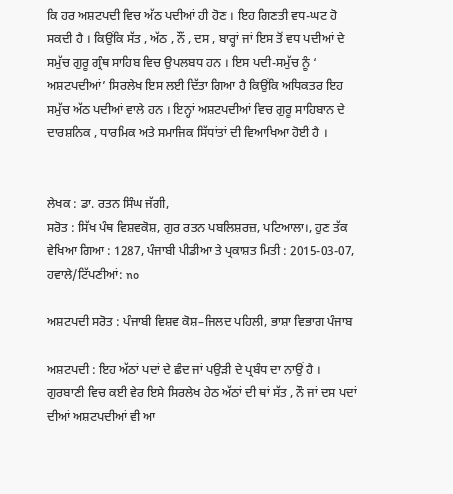ਕਿ ਹਰ ਅਸ਼ਟਪਦੀ ਵਿਚ ਅੱਠ ਪਦੀਆਂ ਹੀ ਹੋਣ । ਇਹ ਗਿਣਤੀ ਵਧ-ਘਟ ਹੋ ਸਕਦੀ ਹੈ । ਕਿਉਂਕਿ ਸੱਤ , ਅੱਠ , ਨੌਂ , ਦਸ , ਬਾਰ੍ਹਾਂ ਜਾਂ ਇਸ ਤੋਂ ਵਧ ਪਦੀਆਂ ਦੇ ਸਮੁੱਚ ਗੁਰੂ ਗ੍ਰੰਥ ਸਾਹਿਬ ਵਿਚ ਉਪਲਬਧ ਹਨ । ਇਸ ਪਦੀ-ਸਮੁੱਚ ਨੂੰ ‘ ਅਸ਼ਟਪਦੀਆਂ’ ਸਿਰਲੇਖ ਇਸ ਲਈ ਦਿੱਤਾ ਗਿਆ ਹੈ ਕਿਉਂਕਿ ਅਧਿਕਤਰ ਇਹ ਸਮੁੱਚ ਅੱਠ ਪਦੀਆਂ ਵਾਲੇ ਹਨ । ਇਨ੍ਹਾਂ ਅਸ਼ਟਪਦੀਆਂ ਵਿਚ ਗੁਰੂ ਸਾਹਿਬਾਨ ਦੇ ਦਾਰਸ਼ਨਿਕ , ਧਾਰਮਿਕ ਅਤੇ ਸਮਾਜਿਕ ਸਿੱਧਾਂਤਾਂ ਦੀ ਵਿਆਖਿਆ ਹੋਈ ਹੈ ।


ਲੇਖਕ : ਡਾ. ਰਤਨ ਸਿੰਘ ਜੱਗੀ,
ਸਰੋਤ : ਸਿੱਖ ਪੰਥ ਵਿਸ਼ਵਕੋਸ਼, ਗੁਰ ਰਤਨ ਪਬਲਿਸ਼ਰਜ਼, ਪਟਿਆਲਾ।, ਹੁਣ ਤੱਕ ਵੇਖਿਆ ਗਿਆ : 1287, ਪੰਜਾਬੀ ਪੀਡੀਆ ਤੇ ਪ੍ਰਕਾਸ਼ਤ ਮਿਤੀ : 2015-03-07, ਹਵਾਲੇ/ਟਿੱਪਣੀਆਂ: no

ਅਸ਼ਟਪਦੀ ਸਰੋਤ : ਪੰਜਾਬੀ ਵਿਸ਼ਵ ਕੋਸ਼–ਜਿਲਦ ਪਹਿਲੀ, ਭਾਸ਼ਾ ਵਿਭਾਗ ਪੰਜਾਬ

ਅਸ਼ਟਪਦੀ : ਇਹ ਅੱਠਾਂ ਪਦਾਂ ਦੇ ਛੰਦ ਜਾਂ ਪਉੜੀ ਦੇ ਪ੍ਰਬੰਧ ਦਾ ਨਾਉਂ ਹੈ । ਗੁਰਬਾਣੀ ਵਿਚ ਕਈ ਵੇਰ ਇਸੇ ਸਿਰਲੇਖ ਹੇਠ ਅੱਠਾਂ ਦੀ ਥਾਂ ਸੱਤ , ਨੌ ਜਾਂ ਦਸ ਪਦਾਂ ਦੀਆਂ ਅਸ਼ਟਪਦੀਆਂ ਵੀ ਆ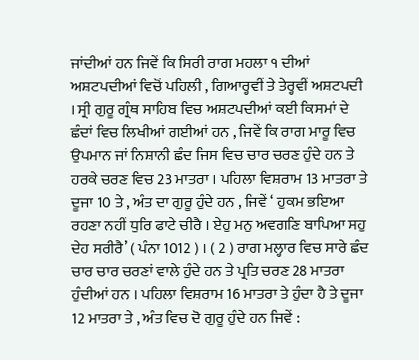ਜਾਂਦੀਆਂ ਹਨ ਜਿਵੇਂ ਕਿ ਸਿਰੀ ਰਾਗ ਮਹਲਾ ੧ ਦੀਆਂ ਅਸ਼ਟਪਦੀਆਂ ਵਿਚੋਂ ਪਹਿਲੀ , ਗਿਆਰ੍ਹਵੀਂ ਤੇ ਤੇਰ੍ਹਵੀਂ ਅਸ਼ਟਪਦੀ । ਸ੍ਰੀ ਗੁਰੂ ਗ੍ਰੰਥ ਸਾਹਿਬ ਵਿਚ ਅਸ਼ਟਪਦੀਆਂ ਕਈ ਕਿਸਮਾਂ ਦੇ ਛੰਦਾਂ ਵਿਚ ਲਿਖੀਆਂ ਗਈਆਂ ਹਨ , ਜਿਵੇਂ ਕਿ ਰਾਗ ਮਾਰੂ ਵਿਚ ਉਪਮਾਨ ਜਾਂ ਨਿਸ਼ਾਨੀ ਛੰਦ ਜਿਸ ਵਿਚ ਚਾਰ ਚਰਣ ਹੁੰਦੇ ਹਨ ਤੇ ਹਰਕੇ ਚਰਣ ਵਿਚ 23 ਮਾਤਰਾ । ਪਹਿਲਾ ਵਿਸ਼ਰਾਮ 13 ਮਾਤਰਾ ਤੇ ਦੂਜਾ 10 ਤੇ , ਅੰਤ ਦਾ ਗੁਰੂ ਹੁੰਦੇ ਹਨ , ਜਿਵੇਂ ‘ ਹੁਕਮ ਭਇਆ ਰਹਣਾ ਨਹੀਂ ਧੁਰਿ ਫਾਟੇ ਚੀਰੈ । ਏਹੁ ਮਨੁ ਅਵਗਣਿ ਬਾਪਿਆ ਸਹੁ ਦੇਹ ਸਰੀਰੈ’ ( ਪੰਨਾ 1012 ) । ( 2 ) ਰਾਗ ਮਲ੍ਹਾਰ ਵਿਚ ਸਾਰੇ ਛੰਦ ਚਾਰ ਚਾਰ ਚਰਣਾਂ ਵਾਲੇ ਹੁੰਦੇ ਹਨ ਤੇ ਪ੍ਰਤਿ ਚਰਣ 28 ਮਾਤਰਾ ਹੁੰਦੀਆਂ ਹਨ । ਪਹਿਲਾ ਵਿਸ਼ਰਾਮ 16 ਮਾਤਰਾ ਤੇ ਹੁੰਦਾ ਹੈ ਤੇ ਦੂਜਾ 12 ਮਾਤਰਾ ਤੇ , ਅੰਤ ਵਿਚ ਦੋ ਗੁਰੂ ਹੁੰਦੇ ਹਨ ਜਿਵੇਂ :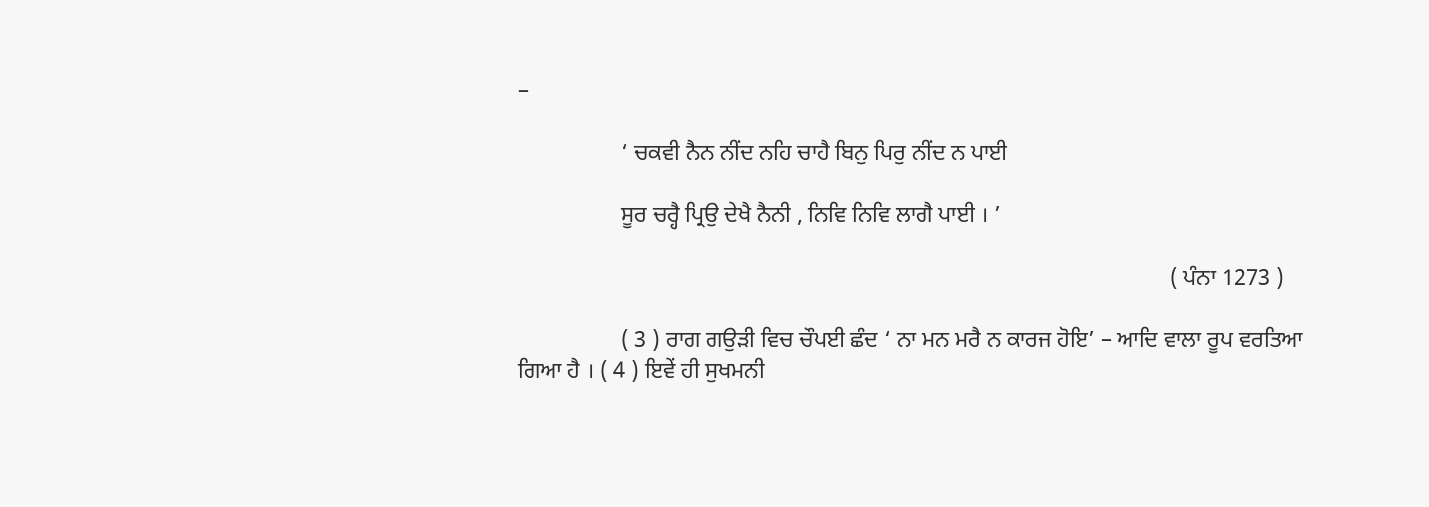–

                  ‘ ਚਕਵੀ ਨੈਨ ਨੀਂਦ ਨਹਿ ਚਾਹੈ ਬਿਨੁ ਪਿਰੁ ਨੀਂਦ ਨ ਪਾਈ

                  ਸੂਰ ਚਰ੍ਹੈ ਪ੍ਰਿਉ ਦੇਖੈ ਨੈਨੀ , ਨਿਵਿ ਨਿਵਿ ਲਾਗੈ ਪਾਈ । ’

                                                                                                                  ( ਪੰਨਾ 1273 )

                  ( 3 ) ਰਾਗ ਗਉੜੀ ਵਿਚ ਚੌਪਈ ਛੰਦ ‘ ਨਾ ਮਨ ਮਰੈ ਨ ਕਾਰਜ ਹੋਇ’ – ਆਦਿ ਵਾਲਾ ਰੂਪ ਵਰਤਿਆ ਗਿਆ ਹੈ । ( 4 ) ਇਵੇਂ ਹੀ ਸੁਖਮਨੀ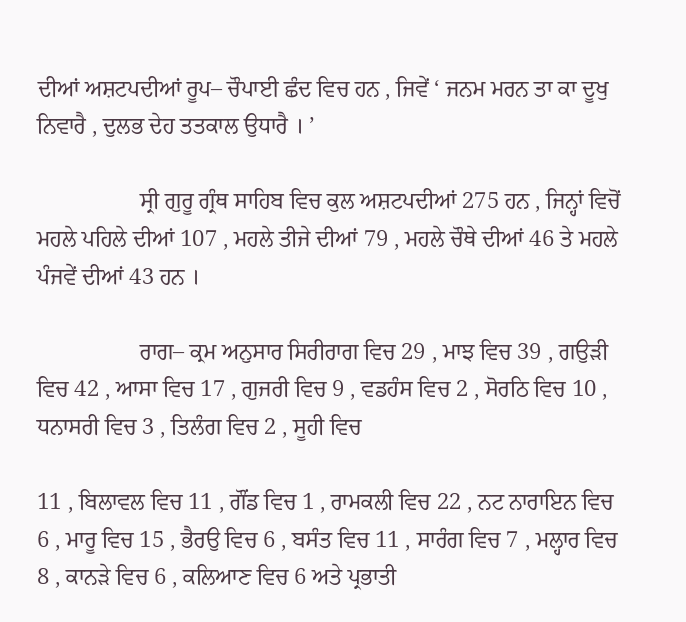ਦੀਆਂ ਅਸ਼ਟਪਦੀਆਂ ਰੂਪ– ਚੌਪਾਈ ਛੰਦ ਵਿਚ ਹਨ , ਜਿਵੇਂ ‘ ਜਨਮ ਮਰਨ ਤਾ ਕਾ ਦੂਖੁ ਨਿਵਾਰੈ , ਦੁਲਭ ਦੇਹ ਤਤਕਾਲ ਉਧਾਰੈ । ’

                  ਸ੍ਰੀ ਗੁਰੂ ਗ੍ਰੰਥ ਸਾਹਿਬ ਵਿਚ ਕੁਲ ਅਸ਼ਟਪਦੀਆਂ 275 ਹਨ , ਜਿਨ੍ਹਾਂ ਵਿਚੋਂ ਮਹਲੇ ਪਹਿਲੇ ਦੀਆਂ 107 , ਮਹਲੇ ਤੀਜੇ ਦੀਆਂ 79 , ਮਹਲੇ ਚੌਥੇ ਦੀਆਂ 46 ਤੇ ਮਹਲੇ ਪੰਜਵੇਂ ਦੀਆਂ 43 ਹਨ ।

                  ਰਾਗ– ਕ੍ਰਮ ਅਨੁਸਾਰ ਸਿਰੀਰਾਗ ਵਿਚ 29 , ਮਾਝ ਵਿਚ 39 , ਗਉੜੀ ਵਿਚ 42 , ਆਸਾ ਵਿਚ 17 , ਗੁਜਰੀ ਵਿਚ 9 , ਵਡਹੰਸ ਵਿਚ 2 , ਸੋਰਠਿ ਵਿਚ 10 , ਧਨਾਸਰੀ ਵਿਚ 3 , ਤਿਲੰਗ ਵਿਚ 2 , ਸੂਹੀ ਵਿਚ

11 , ਬਿਲਾਵਲ ਵਿਚ 11 , ਗੌਂਡ ਵਿਚ 1 , ਰਾਮਕਲੀ ਵਿਚ 22 , ਨਟ ਨਾਰਾਇਨ ਵਿਚ 6 , ਮਾਰੂ ਵਿਚ 15 , ਭੈਰਉ ਵਿਚ 6 , ਬਸੰਤ ਵਿਚ 11 , ਸਾਰੰਗ ਵਿਚ 7 , ਮਲ੍ਹਾਰ ਵਿਚ 8 , ਕਾਨੜੇ ਵਿਚ 6 , ਕਲਿਆਣ ਵਿਚ 6 ਅਤੇ ਪ੍ਰਭਾਤੀ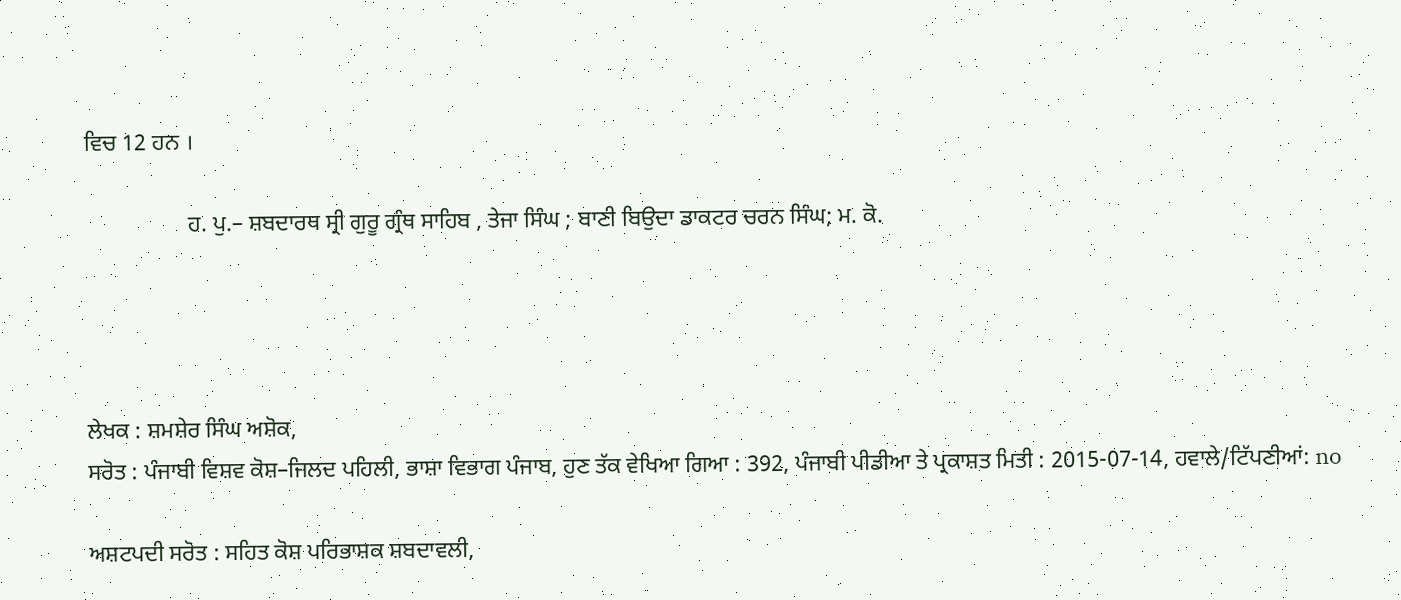ਵਿਚ 12 ਹਨ ।

                  ਹ. ਪੁ.– ਸ਼ਬਦਾਰਥ ਸ੍ਰੀ ਗੁਰੂ ਗ੍ਰੰਥ ਸਾਹਿਬ , ਤੇਜਾ ਸਿੰਘ ; ਬਾਣੀ ਬਿਉਦਾ ਡਾਕਟਰ ਚਰਨ ਸਿੰਘ; ਮ. ਕੋ.




ਲੇਖਕ : ਸ਼ਮਸ਼ੇਰ ਸਿੰਘ ਅਸ਼ੋਕ,
ਸਰੋਤ : ਪੰਜਾਬੀ ਵਿਸ਼ਵ ਕੋਸ਼–ਜਿਲਦ ਪਹਿਲੀ, ਭਾਸ਼ਾ ਵਿਭਾਗ ਪੰਜਾਬ, ਹੁਣ ਤੱਕ ਵੇਖਿਆ ਗਿਆ : 392, ਪੰਜਾਬੀ ਪੀਡੀਆ ਤੇ ਪ੍ਰਕਾਸ਼ਤ ਮਿਤੀ : 2015-07-14, ਹਵਾਲੇ/ਟਿੱਪਣੀਆਂ: no

ਅਸ਼ਟਪਦੀ ਸਰੋਤ : ਸਹਿਤ ਕੋਸ਼ ਪਰਿਭਾਸ਼ਕ ਸ਼ਬਦਾਵਲੀ,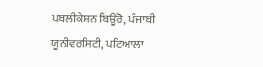ਪਬਲੀਕੇਸ਼ਨ ਬਿਊਰੋ, ਪੰਜਾਬੀ ਯੂਨੀਵਰਸਿਟੀ, ਪਟਿਆਲਾ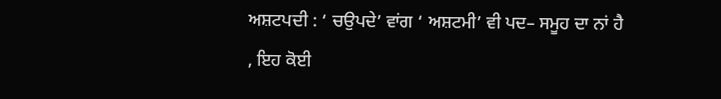ਅਸ਼ਟਪਦੀ : ‘ ਚਉਪਦੇ’ ਵਾਂਗ ‘ ਅਸ਼ਟਮੀ’ ਵੀ ਪਦ– ਸਮੂਹ ਦਾ ਨਾਂ ਹੈ , ਇਹ ਕੋਈ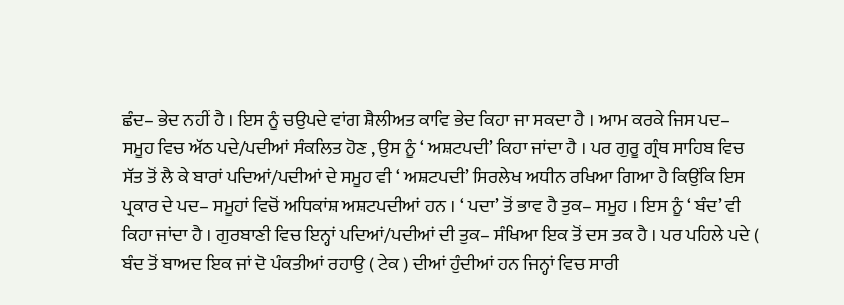ਛੰਦ– ਭੇਦ ਨਹੀਂ ਹੈ । ਇਸ ਨੂੰ ਚਉਪਦੇ ਵਾਂਗ ਸ਼ੈਲੀਅਤ ਕਾਵਿ ਭੇਦ ਕਿਹਾ ਜਾ ਸਕਦਾ ਹੈ । ਆਮ ਕਰਕੇ ਜਿਸ ਪਦ– ਸਮੂਹ ਵਿਚ ਅੱਠ ਪਦੇ/ਪਦੀਆਂ ਸੰਕਲਿਤ ਹੋਣ , ਉਸ ਨੂੰ ‘ ਅਸ਼ਟਪਦੀ’ ਕਿਹਾ ਜਾਂਦਾ ਹੈ । ਪਰ ਗੁਰੂ ਗ੍ਰੰਥ ਸਾਹਿਬ ਵਿਚ ਸੱਤ ਤੋਂ ਲੈ ਕੇ ਬਾਰਾਂ ਪਦਿਆਂ/ਪਦੀਆਂ ਦੇ ਸਮੂਹ ਵੀ ‘ ਅਸ਼ਟਪਦੀ’ ਸਿਰਲੇਖ ਅਧੀਨ ਰਖਿਆ ਗਿਆ ਹੈ ਕਿਉਂਕਿ ਇਸ ਪ੍ਰਕਾਰ ਦੇ ਪਦ– ਸਮੂਹਾਂ ਵਿਚੋਂ ਅਧਿਕਾਂਸ਼ ਅਸ਼ਟਪਦੀਆਂ ਹਨ । ‘ ਪਦਾ’ ਤੋਂ ਭਾਵ ਹੈ ਤੁਕ– ਸਮੂਹ । ਇਸ ਨੂੰ ‘ ਬੰਦ’ ਵੀ ਕਿਹਾ ਜਾਂਦਾ ਹੈ । ਗੁਰਬਾਣੀ ਵਿਚ ਇਨ੍ਹਾਂ ਪਦਿਆਂ/ਪਦੀਆਂ ਦੀ ਤੁਕ– ਸੰਖਿਆ ਇਕ ਤੋਂ ਦਸ ਤਕ ਹੈ । ਪਰ ਪਹਿਲੇ ਪਦੇ ( ਬੰਦ ਤੋਂ ਬਾਅਦ ਇਕ ਜਾਂ ਦੋ ਪੰਕਤੀਆਂ ਰਹਾਉ ( ਟੇਕ ) ਦੀਆਂ ਹੁੰਦੀਆਂ ਹਨ ਜਿਨ੍ਹਾਂ ਵਿਚ ਸਾਰੀ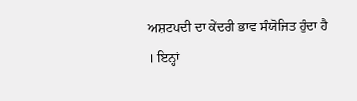ਅਸ਼ਟਪਦੀ ਦਾ ਕੇਂਦਰੀ ਭਾਵ ਸੰਯੋਜਿਤ ਹੁੰਦਾ ਹੈ । ਇਨ੍ਹਾਂ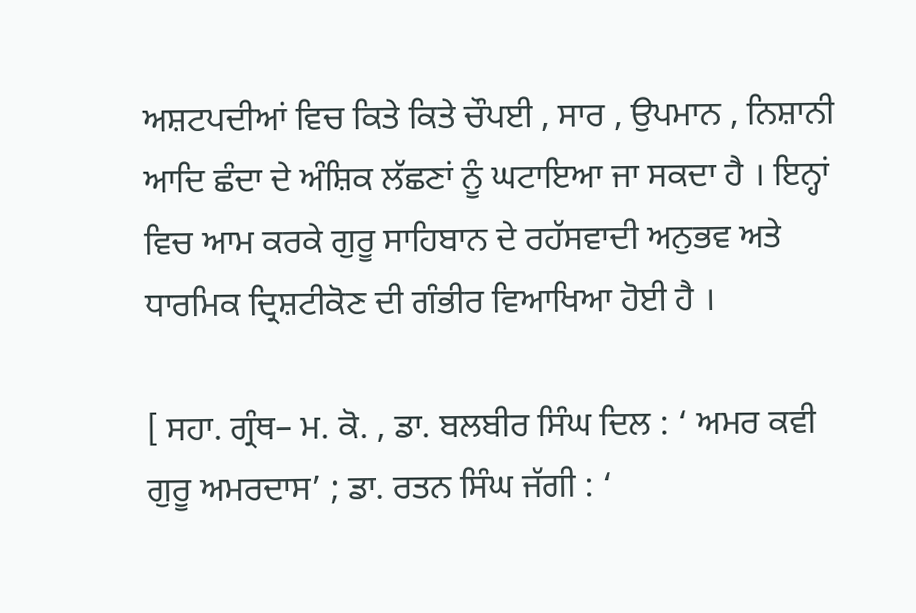ਅਸ਼ਟਪਦੀਆਂ ਵਿਚ ਕਿਤੇ ਕਿਤੇ ਚੌਪਈ , ਸਾਰ , ਉਪਮਾਨ , ਨਿਸ਼ਾਨੀ ਆਦਿ ਛੰਦਾ ਦੇ ਅੰਸ਼ਿਕ ਲੱਛਣਾਂ ਨੂੰ ਘਟਾਇਆ ਜਾ ਸਕਦਾ ਹੈ । ਇਨ੍ਹਾਂ ਵਿਚ ਆਮ ਕਰਕੇ ਗੁਰੂ ਸਾਹਿਬਾਨ ਦੇ ਰਹੱਸਵਾਦੀ ਅਨੁਭਵ ਅਤੇ ਧਾਰਮਿਕ ਦ੍ਰਿਸ਼ਟੀਕੋਣ ਦੀ ਗੰਭੀਰ ਵਿਆਖਿਆ ਹੋਈ ਹੈ ।

[ ਸਹਾ. ਗ੍ਰੰਥ– ਮ. ਕੋ. , ਡਾ. ਬਲਬੀਰ ਸਿੰਘ ਦਿਲ : ‘ ਅਮਰ ਕਵੀ ਗੁਰੂ ਅਮਰਦਾਸ’ ; ਡਾ. ਰਤਨ ਸਿੰਘ ਜੱਗੀ : ‘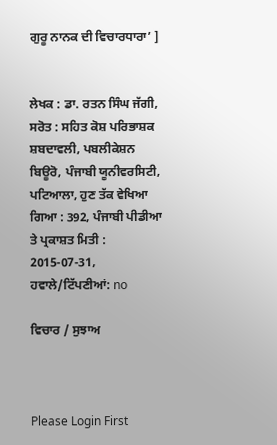ਗੁਰੂ ਨਾਨਕ ਦੀ ਵਿਚਾਰਧਾਰਾ’ ]


ਲੇਖਕ : ਡਾ. ਰਤਨ ਸਿੰਘ ਜੱਗੀ,
ਸਰੋਤ : ਸਹਿਤ ਕੋਸ਼ ਪਰਿਭਾਸ਼ਕ ਸ਼ਬਦਾਵਲੀ, ਪਬਲੀਕੇਸ਼ਨ ਬਿਊਰੋ, ਪੰਜਾਬੀ ਯੂਨੀਵਰਸਿਟੀ, ਪਟਿਆਲਾ, ਹੁਣ ਤੱਕ ਵੇਖਿਆ ਗਿਆ : 392, ਪੰਜਾਬੀ ਪੀਡੀਆ ਤੇ ਪ੍ਰਕਾਸ਼ਤ ਮਿਤੀ : 2015-07-31, ਹਵਾਲੇ/ਟਿੱਪਣੀਆਂ: no

ਵਿਚਾਰ / ਸੁਝਾਅ



Please Login First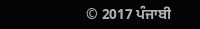© 2017 ਪੰਜਾਬੀ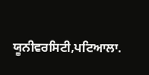ਯੂਨੀਵਰਸਿਟੀ,ਪਟਿਆਲਾ.